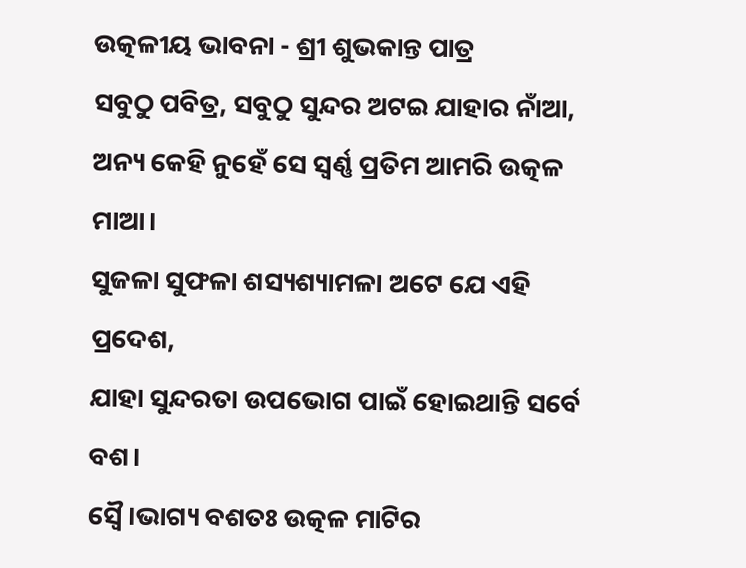ଉତ୍କଳୀୟ ଭାବନା - ଶ୍ରୀ ଶୁଭକାନ୍ତ ପାତ୍ର
ସବୁଠୁ ପବିତ୍ର, ସବୁଠୁ ସୁନ୍ଦର ଅଟଇ ଯାହାର ନାଁଆ,
ଅନ୍ୟ କେହି ନୁହେଁ ସେ ସ୍ଵର୍ଣ୍ଣ ପ୍ରତିମ ଆମରି ଉତ୍କଳ ମାଆ।
ସୁଜଳା ସୁଫଳା ଶସ୍ୟଶ୍ୟାମଳା ଅଟେ ଯେ ଏହି ପ୍ରଦେଶ,
ଯାହା ସୁନ୍ଦରତା ଉପଭୋଗ ପାଇଁ ହୋଇଥାନ୍ତି ସର୍ବେ ବଶ।
ସ୍ଵୈ।ଭାଗ୍ୟ ବଶତଃ ଉତ୍କଳ ମାଟିର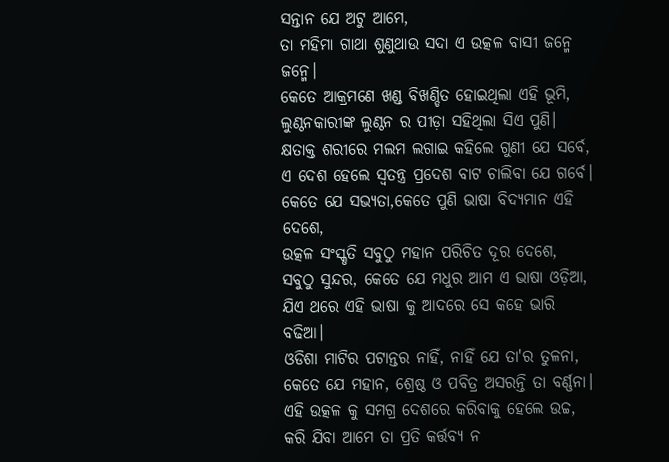ସନ୍ତାନ ଯେ ଅଟୁ ଆମେ,
ତା ମହିମା ଗାଥା ଶୁଣୁଥାଉ ସଦା ଏ ଉତ୍କଳ ବାସୀ ଜନ୍ମେ ଜନ୍ମେ।
କେତେ ଆକ୍ରମଣେ ଖଣ୍ଡ ବିଖଣ୍ଡିତ ହୋଇଥିଲା ଏହି ଭୂମି,
ଲୁଣ୍ଠନକାରୀଙ୍କ ଲୁଣ୍ଠନ ର ପୀଡ଼ା ସହିଥିଲା ସିଏ ପୁଣି।
କ୍ଷତାକ୍ତ ଶରୀରେ ମଲମ ଲଗାଇ କହିଲେ ଗୁଣୀ ଯେ ସର୍ବେ,
ଏ ଦେଶ ହେଲେ ସ୍ଵତନ୍ତ୍ର ପ୍ରଦେଶ ବାଟ ଚାଲିବା ଯେ ଗର୍ବେ।
କେତେ ଯେ ସଭ୍ୟତା,କେତେ ପୁଣି ଭାଷା ବିଦ୍ୟମାନ ଏହି ଦେଶେ,
ଉତ୍କଳ ସଂସ୍କୃତି ସବୁଠୁ ମହାନ ପରିଚିତ ଦୂର ଦେଶେ,
ସବୁଠୁ ସୁନ୍ଦର, କେତେ ଯେ ମଧୁର ଆମ ଏ ଭାଷା ଓଡ଼ିଆ,
ଯିଏ ଥରେ ଏହି ଭାଷା କୁ ଆଦରେ ସେ କହେ ଭାରି ବଢିଆ।
ଓଡିଶା ମାଟିର ପଟାନ୍ତର ନାହିଁ, ନାହିଁ ଯେ ତା'ର ତୁଳନା,
କେତେ ଯେ ମହାନ, ଶ୍ରେଷ୍ଠ ଓ ପବିତ୍ର ଅସରନ୍ତି ତା ବର୍ଣ୍ଣନା।
ଏହି ଉତ୍କଳ କୁ ସମଗ୍ର ଦେଶରେ କରିବାକୁ ହେଲେ ଉଚ୍ଚ,
କରି ଯିବା ଆମେ ତା ପ୍ରତି କର୍ତ୍ତବ୍ୟ ନ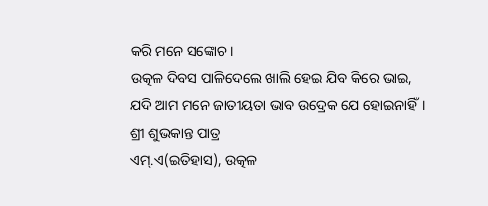କରି ମନେ ସଙ୍କୋଚ।
ଉତ୍କଳ ଦିବସ ପାଳିଦେଲେ ଖାଲି ହେଇ ଯିବ କିରେ ଭାଇ,
ଯଦି ଆମ ମନେ ଜାତୀୟତା ଭାବ ଉଦ୍ରେକ ଯେ ହୋଇନାହିଁ।
ଶ୍ରୀ ଶୁଭକାନ୍ତ ପାତ୍ର
ଏମ୍.ଏ(ଇତିହାସ), ଉତ୍କଳ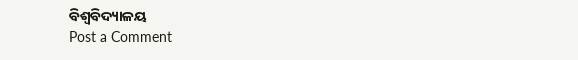ବିଶ୍ୱବିଦ୍ୟାଳୟ
Post a Comment